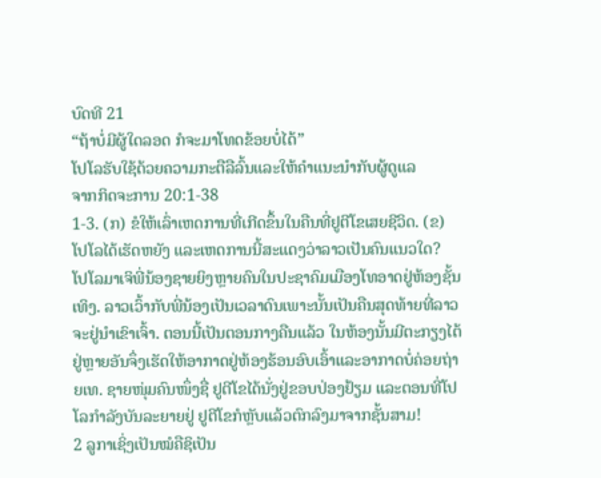ບົດທີ 21
“ຖ້າບໍ່ມີຜູ້ໃດລອດ ກໍຈະມາໂທດຂ້ອຍບໍ່ໄດ້”
ໂປໂລຮັບໃຊ້ດ້ວຍຄວາມກະຕືລືລົ້ນແລະໃຫ້ຄຳແນະນຳກັບຜູ້ດູແລ
ຈາກກິດຈະການ 20:1-38
1-3. (ກ) ຂໍໃຫ້ເລົ່າເຫດການທີ່ເກີດຂຶ້ນໃນຄືນທີ່ຢູຕີໂຂເສຍຊີວິດ. (ຂ) ໂປໂລໄດ້ເຮັດຫຍັງ ແລະເຫດການນີ້ສະແດງວ່າລາວເປັນຄົນແນວໃດ?
ໂປໂລມາເຈິພີ່ນ້ອງຊາຍຍິງຫຼາຍຄົນໃນປະຊາຄົມເມືອງໂທອາດຢູ່ຫ້ອງຊັ້ນເທິງ. ລາວເວົ້າກັບພີ່ນ້ອງເປັນເວລາດົນເພາະນັ້ນເປັນຄືນສຸດທ້າຍທີ່ລາວຈະຢູ່ນຳເຂົາເຈົ້າ. ຕອນນີ້ເປັນຕອນກາງຄືນແລ້ວ ໃນຫ້ອງນັ້ນມີຕະກຽງໄຕ້ຢູ່ຫຼາຍອັນຈຶ່ງເຮັດໃຫ້ອາກາດຢູ່ຫ້ອງຮ້ອນອົບເອົ້າແລະອາກາດບໍ່ຄ່ອຍຖ່າຍເທ. ຊາຍໜຸ່ມຄົນໜຶ່ງຊື່ ຢູຕີໂຂໄດ້ນັ່ງຢູ່ຂອບປ່ອງຢ້ຽມ ແລະຕອນທີ່ໂປໂລກຳລັງບັນລະຍາຍຢູ່ ຢູຕີໂຂກໍຫຼັບແລ້ວຕົກລົງມາຈາກຊັ້ນສາມ!
2 ລູກາເຊິ່ງເປັນໝໍຄືຊິເປັນ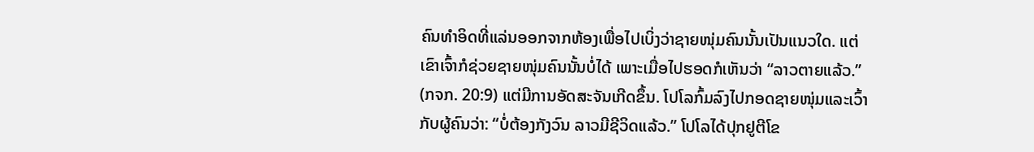ຄົນທຳອິດທີ່ແລ່ນອອກຈາກຫ້ອງເພື່ອໄປເບິ່ງວ່າຊາຍໜຸ່ມຄົນນັ້ນເປັນແນວໃດ. ແຕ່ເຂົາເຈົ້າກໍຊ່ວຍຊາຍໜຸ່ມຄົນນັ້ນບໍ່ໄດ້ ເພາະເມື່ອໄປຮອດກໍເຫັນວ່າ “ລາວຕາຍແລ້ວ.” (ກຈກ. 20:9) ແຕ່ມີການອັດສະຈັນເກີດຂຶ້ນ. ໂປໂລກົ້ມລົງໄປກອດຊາຍໜຸ່ມແລະເວົ້າກັບຜູ້ຄົນວ່າ: “ບໍ່ຕ້ອງກັງວົນ ລາວມີຊີວິດແລ້ວ.” ໂປໂລໄດ້ປຸກຢູຕີໂຂ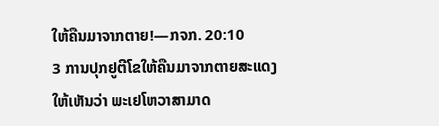ໃຫ້ຄືນມາຈາກຕາຍ!—ກຈກ. 20:10
3 ການປຸກຢູຕີໂຂໃຫ້ຄືນມາຈາກຕາຍສະແດງໃຫ້ເຫັນວ່າ ພະເຢໂຫວາສາມາດ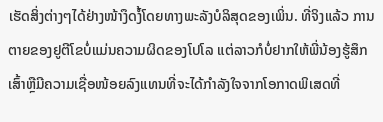ເຮັດສິ່ງຕ່າງໆໄດ້ຢ່າງໜ້າງຶດງໍ້ໂດຍທາງພະລັງບໍລິສຸດຂອງເພິ່ນ. ທີ່ຈິງແລ້ວ ການຕາຍຂອງຢູຕີໂຂບໍ່ແມ່ນຄວາມຜິດຂອງໂປໂລ ແຕ່ລາວກໍບໍ່ຢາກໃຫ້ພີ່ນ້ອງຮູ້ສຶກເສົ້າຫຼືມີຄວາມເຊື່ອໜ້ອຍລົງແທນທີ່ຈະໄດ້ກຳລັງໃຈຈາກໂອກາດພິເສດທີ່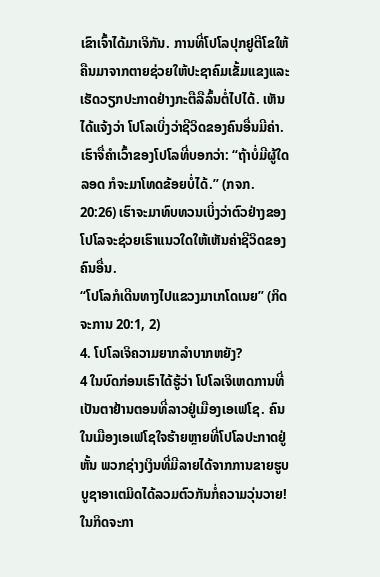ເຂົາເຈົ້າໄດ້ມາເຈິກັນ. ການທີ່ໂປໂລປຸກຢູຕີໂຂໃຫ້ຄືນມາຈາກຕາຍຊ່ວຍໃຫ້ປະຊາຄົມເຂັ້ມແຂງແລະເຮັດວຽກປະກາດຢ່າງກະຕືລືລົ້ນຕໍ່ໄປໄດ້. ເຫັນໄດ້ແຈ້ງວ່າ ໂປໂລເບິ່ງວ່າຊີວິດຂອງຄົນອື່ນມີຄ່າ. ເຮົາຈື່ຄຳເວົ້າຂອງໂປໂລທີ່ບອກວ່າ: “ຖ້າບໍ່ມີຜູ້ໃດລອດ ກໍຈະມາໂທດຂ້ອຍບໍ່ໄດ້.” (ກຈກ. 20:26) ເຮົາຈະມາທົບທວນເບິ່ງວ່າຕົວຢ່າງຂອງໂປໂລຈະຊ່ວຍເຮົາແນວໃດໃຫ້ເຫັນຄ່າຊີວິດຂອງຄົນອື່ນ.
“ໂປໂລກໍເດີນທາງໄປແຂວງມາເກໂດເນຍ” (ກິດຈະການ 20:1, 2)
4. ໂປໂລເຈິຄວາມຍາກລຳບາກຫຍັງ?
4 ໃນບົດກ່ອນເຮົາໄດ້ຮູ້ວ່າ ໂປໂລເຈິເຫດການທີ່ເປັນຕາຢ້ານຕອນທີ່ລາວຢູ່ເມືອງເອເຟໂຊ. ຄົນໃນເມືອງເອເຟໂຊໃຈຮ້າຍຫຼາຍທີ່ໂປໂລປະກາດຢູ່ຫັ້ນ ພວກຊ່າງເງິນທີ່ມີລາຍໄດ້ຈາກການຂາຍຮູບບູຊາອາເຕມິດໄດ້ລວມຕົວກັນກໍ່ຄວາມວຸ່ນວາຍ! ໃນກິດຈະກາ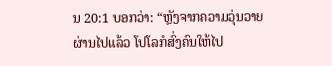ນ 20:1 ບອກວ່າ: “ຫຼັງຈາກຄວາມວຸ່ນວາຍຜ່ານໄປແລ້ວ ໂປໂລກໍສົ່ງຄົນໃຫ້ໄປ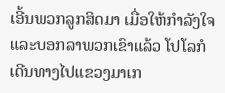ເອີ້ນພວກລູກສິດມາ ເມື່ອໃຫ້ກຳລັງໃຈແລະບອກລາພວກເຂົາແລ້ວ ໂປໂລກໍເດີນທາງໄປແຂວງມາເກ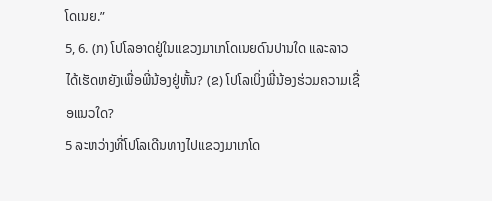ໂດເນຍ.”
5, 6. (ກ) ໂປໂລອາດຢູ່ໃນແຂວງມາເກໂດເນຍດົນປານໃດ ແລະລາວໄດ້ເຮັດຫຍັງເພື່ອພີ່ນ້ອງຢູ່ຫັ້ນ? (ຂ) ໂປໂລເບິ່ງພີ່ນ້ອງຮ່ວມຄວາມເຊື່ອແນວໃດ?
5 ລະຫວ່າງທີ່ໂປໂລເດີນທາງໄປແຂວງມາເກໂດ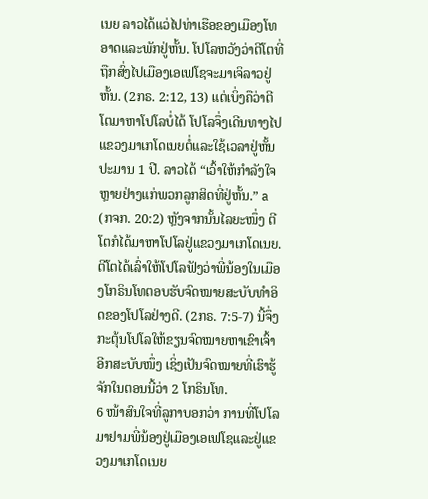ເນຍ ລາວໄດ້ແວ່ໄປທ່າເຮືອຂອງເມືອງໂທອາດແລະພັກຢູ່ຫັ້ນ. ໂປໂລຫວັງວ່າຕີໂຕທີ່ຖືກສົ່ງໄປເມືອງເອເຟໂຊຈະມາເຈິລາວຢູ່ຫັ້ນ. (2ກຣ. 2:12, 13) ແຕ່ເບິ່ງຄືວ່າຕີໂຕມາຫາໂປໂລບໍ່ໄດ້ ໂປໂລຈຶ່ງເດີນທາງໄປແຂວງມາເກໂດເນຍຕໍ່ແລະໃຊ້ເວລາຢູ່ຫັ້ນປະມານ 1 ປີ. ລາວໄດ້ “ເວົ້າໃຫ້ກຳລັງໃຈຫຼາຍຢ່າງແກ່ພວກລູກສິດທີ່ຢູ່ຫັ້ນ.” a (ກຈກ. 20:2) ຫຼັງຈາກນັ້ນໄລຍະໜຶ່ງ ຕີໂຕກໍໄດ້ມາຫາໂປໂລຢູ່ແຂວງມາເກໂດເນຍ. ຕີໂຕໄດ້ເລົ່າໃຫ້ໂປໂລຟັງວ່າພີ່ນ້ອງໃນເມືອງໂກຣິນໂທຕອບຮັບຈົດໝາຍສະບັບທຳອິດຂອງໂປໂລຢ່າງດີ. (2ກຣ. 7:5-7) ນີ້ຈຶ່ງກະຕຸ້ນໂປໂລໃຫ້ຂຽນຈົດໝາຍຫາເຂົາເຈົ້າອີກສະບັບໜຶ່ງ ເຊິ່ງເປັນຈົດໝາຍທີ່ເຮົາຮູ້ຈັກໃນຕອນນີ້ວ່າ 2 ໂກຣິນໂທ.
6 ໜ້າສົນໃຈທີ່ລູກາບອກວ່າ ການທີ່ໂປໂລມາຢາມພີ່ນ້ອງຢູ່ເມືອງເອເຟໂຊແລະຢູ່ແຂວງມາເກໂດເນຍ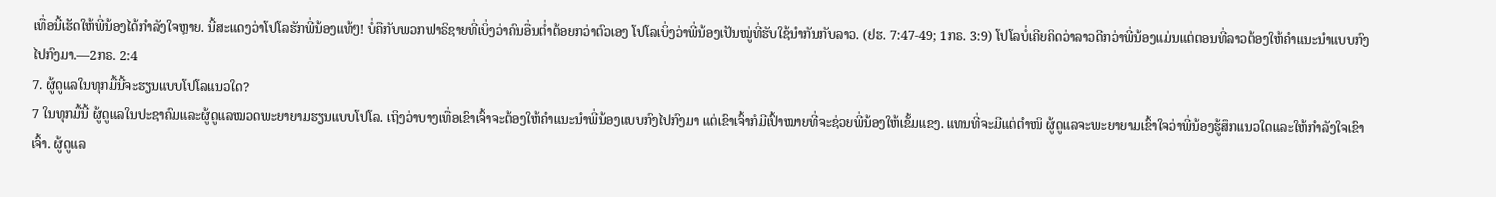ເທື່ອນີ້ເຮັດໃຫ້ພີ່ນ້ອງໄດ້ກຳລັງໃຈຫຼາຍ. ນີ້ສະແດງວ່າໂປໂລຮັກພີ່ນ້ອງແທ້ໆ! ບໍ່ຄືກັບພວກຟາຣິຊາຍທີ່ເບິ່ງວ່າຄົນອື່ນຕ່ຳຕ້ອຍກວ່າຕົວເອງ ໂປໂລເບິ່ງວ່າພີ່ນ້ອງເປັນໝູ່ທີ່ຮັບໃຊ້ນຳກັນກັບລາວ. (ຢຮ. 7:47-49; 1ກຣ. 3:9) ໂປໂລບໍ່ເຄີຍຄິດວ່າລາວດີກວ່າພີ່ນ້ອງແມ່ນແຕ່ຕອນທີ່ລາວຕ້ອງໃຫ້ຄຳແນະນຳແບບກົງໄປກົງມາ.—2ກຣ. 2:4
7. ຜູ້ດູແລໃນທຸກມື້ນີ້ຈະຮຽນແບບໂປໂລແນວໃດ?
7 ໃນທຸກມື້ນີ້ ຜູ້ດູແລໃນປະຊາຄົມແລະຜູ້ດູແລໝວດພະຍາຍາມຮຽນແບບໂປໂລ. ເຖິງວ່າບາງເທື່ອເຂົາເຈົ້າຈະຕ້ອງໃຫ້ຄຳແນະນຳພີ່ນ້ອງແບບກົງໄປກົງມາ ແຕ່ເຂົາເຈົ້າກໍມີເປົ້າໝາຍທີ່ຈະຊ່ວຍພີ່ນ້ອງໃຫ້ເຂັ້ມແຂງ. ແທນທີ່ຈະມີແຕ່ຕຳໜິ ຜູ້ດູແລຈະພະຍາຍາມເຂົ້າໃຈວ່າພີ່ນ້ອງຮູ້ສຶກແນວໃດແລະໃຫ້ກຳລັງໃຈເຂົາເຈົ້າ. ຜູ້ດູແລ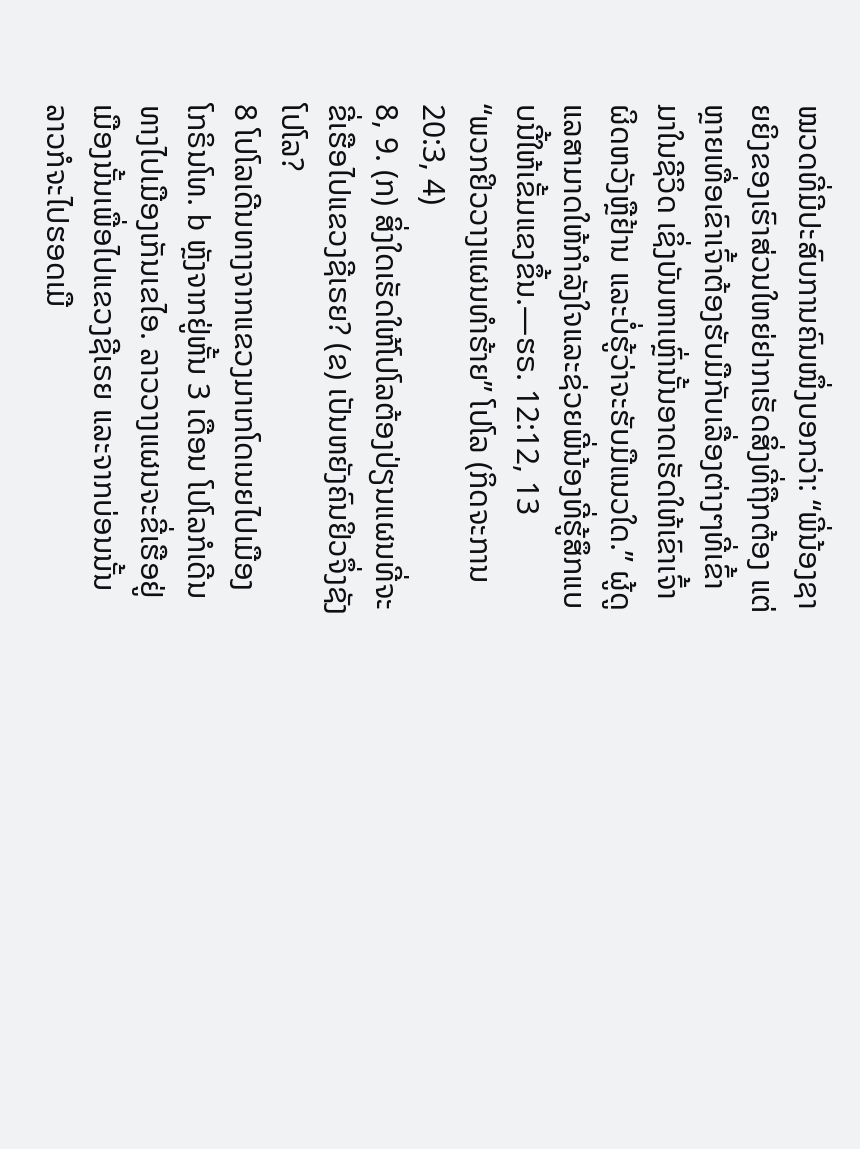ໝວດທີ່ມີປະສົບການຄົນໜຶ່ງບອກວ່າ: “ພີ່ນ້ອງຊາຍຍິງຂອງເຮົາສ່ວນໃຫຍ່ຢາກເຮັດສິ່ງທີ່ຖືກຕ້ອງ ແຕ່ຫຼາຍເທື່ອເຂົາເຈົ້າຕ້ອງຮັບມືກັບເລື່ອງຕ່າງໆທີ່ເຂົ້າມາໃນຊີວິດ ເຊິ່ງບັນຫາເຫຼົ່ານັ້ນອາດເຮັດໃຫ້ເຂົາເຈົ້າຜິດຫວັງຫຼືຢ້ານ ແລະບໍ່ຮູ້ວ່າຈະຮັບມືແນວໃດ.” ຜູ້ດູແລສາມາດໃຫ້ກຳລັງໃຈແລະຊ່ວຍພີ່ນ້ອງທີ່ຮູ້ສຶກແບບນີ້ໃຫ້ເຂັ້ມແຂງຂຶ້ນ.—ຮຣ. 12:12, 13
“ພວກຢິວວາງແຜນທຳຮ້າຍ” ໂປໂລ (ກິດຈະການ 20:3, 4)
8, 9. (ກ) ສິ່ງໃດເຮັດໃຫ້ໂປໂລຕ້ອງປ່ຽນແຜນທີ່ຈະຂີ່ເຮືອໄປແຂວງຊີເຣຍ? (ຂ) ເປັນຫຍັງຄົນຢິວຈຶ່ງຊັງໂປໂລ?
8 ໂປໂລເດີນທາງຈາກແຂວງມາເກໂດເນຍໄປເມືອງໂກຣິນໂທ. b ຫຼັງຈາກຢູ່ຫັ້ນ 3 ເດືອນ ໂປໂລກໍເດີນທາງໄປເມືອງເກັນເຂໄອ. ລາວວາງແຜນຈະຂີ່ເຮືອຢູ່ເມືອງນັ້ນເພື່ອໄປແຂວງຊີເຣຍ ແລະຈາກບ່ອນນັ້ນ ລາວກໍຈະໄປຮອດເມື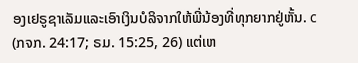ອງເຢຣູຊາເລັມແລະເອົາເງິນບໍລິຈາກໃຫ້ພີ່ນ້ອງທີ່ທຸກຍາກຢູ່ຫັ້ນ. c (ກຈກ. 24:17; ຣມ. 15:25, 26) ແຕ່ເຫ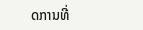ດການທີ່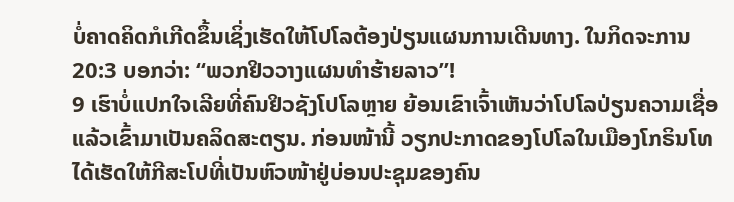ບໍ່ຄາດຄິດກໍເກີດຂຶ້ນເຊິ່ງເຮັດໃຫ້ໂປໂລຕ້ອງປ່ຽນແຜນການເດີນທາງ. ໃນກິດຈະການ 20:3 ບອກວ່າ: “ພວກຢິວວາງແຜນທຳຮ້າຍລາວ”!
9 ເຮົາບໍ່ແປກໃຈເລີຍທີ່ຄົນຢິວຊັງໂປໂລຫຼາຍ ຍ້ອນເຂົາເຈົ້າເຫັນວ່າໂປໂລປ່ຽນຄວາມເຊື່ອແລ້ວເຂົ້າມາເປັນຄລິດສະຕຽນ. ກ່ອນໜ້ານີ້ ວຽກປະກາດຂອງໂປໂລໃນເມືອງໂກຣິນໂທໄດ້ເຮັດໃຫ້ກີສະໂປທີ່ເປັນຫົວໜ້າຢູ່ບ່ອນປະຊຸມຂອງຄົນ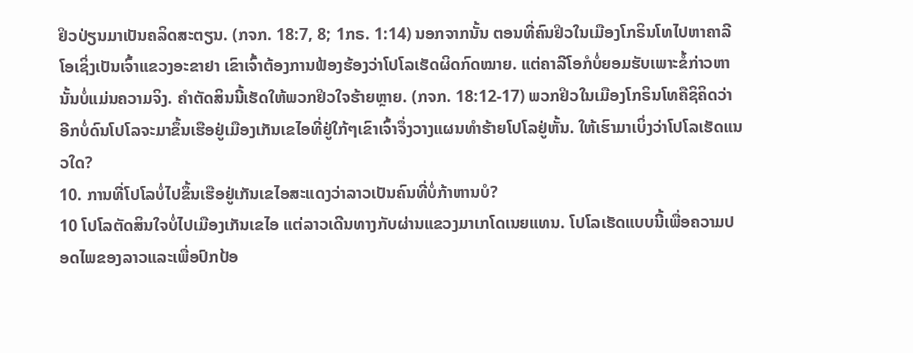ຢິວປ່ຽນມາເປັນຄລິດສະຕຽນ. (ກຈກ. 18:7, 8; 1ກຣ. 1:14) ນອກຈາກນັ້ນ ຕອນທີ່ຄົນຢິວໃນເມືອງໂກຣິນໂທໄປຫາຄາລີໂອເຊິ່ງເປັນເຈົ້າແຂວງອະຂາຢາ ເຂົາເຈົ້າຕ້ອງການຟ້ອງຮ້ອງວ່າໂປໂລເຮັດຜິດກົດໝາຍ. ແຕ່ຄາລີໂອກໍບໍ່ຍອມຮັບເພາະຂໍ້ກ່າວຫານັ້ນບໍ່ແມ່ນຄວາມຈິງ. ຄຳຕັດສິນນີ້ເຮັດໃຫ້ພວກຢິວໃຈຮ້າຍຫຼາຍ. (ກຈກ. 18:12-17) ພວກຢິວໃນເມືອງໂກຣິນໂທຄືຊິຄິດວ່າ ອີກບໍ່ດົນໂປໂລຈະມາຂຶ້ນເຮືອຢູ່ເມືອງເກັນເຂໄອທີ່ຢູ່ໃກ້ໆເຂົາເຈົ້າຈຶ່ງວາງແຜນທຳຮ້າຍໂປໂລຢູ່ຫັ້ນ. ໃຫ້ເຮົາມາເບິ່ງວ່າໂປໂລເຮັດແນວໃດ?
10. ການທີ່ໂປໂລບໍ່ໄປຂຶ້ນເຮືອຢູ່ເກັນເຂໄອສະແດງວ່າລາວເປັນຄົນທີ່ບໍ່ກ້າຫານບໍ?
10 ໂປໂລຕັດສິນໃຈບໍ່ໄປເມືອງເກັນເຂໄອ ແຕ່ລາວເດີນທາງກັບຜ່ານແຂວງມາເກໂດເນຍແທນ. ໂປໂລເຮັດແບບນີ້ເພື່ອຄວາມປອດໄພຂອງລາວແລະເພື່ອປົກປ້ອ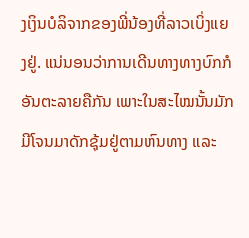ງເງິນບໍລິຈາກຂອງພີ່ນ້ອງທີ່ລາວເບິ່ງແຍງຢູ່. ແນ່ນອນວ່າການເດີນທາງທາງບົກກໍອັນຕະລາຍຄືກັນ ເພາະໃນສະໄໝນັ້ນມັກມີໂຈນມາດັກຊຸ້ມຢູ່ຕາມຫົນທາງ ແລະ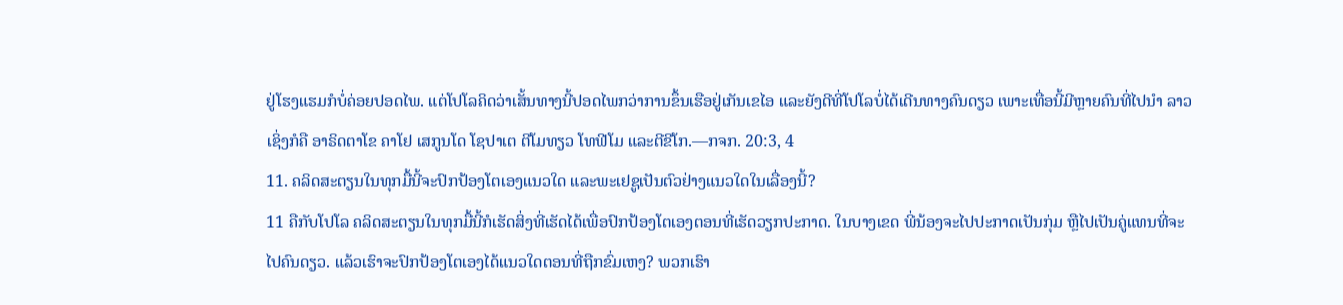ຢູ່ໂຮງແຮມກໍບໍ່ຄ່ອຍປອດໄພ. ແຕ່ໂປໂລຄິດວ່າເສັ້ນທາງນີ້ປອດໄພກວ່າການຂຶ້ນເຮືອຢູ່ເກັນເຂໄອ ແລະຍັງດີທີ່ໂປໂລບໍ່ໄດ້ເດີນທາງຄົນດຽວ ເພາະເທື່ອນີ້ມີຫຼາຍຄົນທີ່ໄປນຳ ລາວເຊິ່ງກໍຄື ອາຣິດຕາໂຂ ຄາໂຢ ເສກູນໂດ ໂຊປາເຕ ຕີໂມທຽວ ໂທຟີໂມ ແລະຕີຂີໂກ.—ກຈກ. 20:3, 4
11. ຄລິດສະຕຽນໃນທຸກມື້ນີ້ຈະປົກປ້ອງໂຕເອງແນວໃດ ແລະພະເຢຊູເປັນຕົວຢ່າງແນວໃດໃນເລື່ອງນີ້?
11 ຄືກັບໂປໂລ ຄລິດສະຕຽນໃນທຸກມື້ນີ້ກໍເຮັດສິ່ງທີ່ເຮັດໄດ້ເພື່ອປົກປ້ອງໂຕເອງຕອນທີ່ເຮັດວຽກປະກາດ. ໃນບາງເຂດ ພີ່ນ້ອງຈະໄປປະກາດເປັນກຸ່ມ ຫຼືໄປເປັນຄູ່ແທນທີ່ຈະໄປຄົນດຽວ. ແລ້ວເຮົາຈະປົກປ້ອງໂຕເອງໄດ້ແນວໃດຕອນທີ່ຖືກຂົ່ມເຫງ? ພວກເຮົາ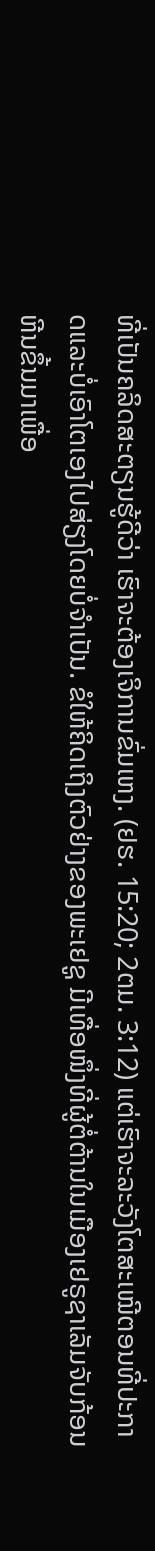ທີ່ເປັນຄລິດສະຕຽນຮູ້ດີວ່າ ເຮົາຈະຕ້ອງເຈິການຂົ່ມເຫງ. (ຢຮ. 15:20; 2ຕມ. 3:12) ແຕ່ເຮົາຈະລະວັງໂຕສະເໝີຕອນທີ່ປະກາດແລະບໍ່ເອົາໂຕເອງໄປສ່ຽງໂດຍບໍ່ຈຳເປັນ. ຂໍໃຫ້ຄິດເຖິງຕົວຢ່າງຂອງພະເຢຊູ ມີເທື່ອໜຶ່ງທີ່ຜູ້ຕໍ່ຕ້ານໃນເມືອງເຢຣູຊາເລັມຈັບກ້ອນຫີນຂຶ້ນມາເພື່ອ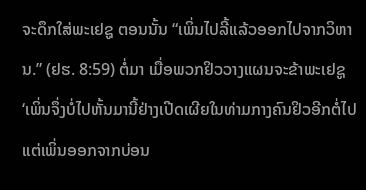ຈະດຶກໃສ່ພະເຢຊູ ຕອນນັ້ນ “ເພິ່ນໄປລີ້ແລ້ວອອກໄປຈາກວິຫານ.” (ຢຮ. 8:59) ຕໍ່ມາ ເມື່ອພວກຢິວວາງແຜນຈະຂ້າພະເຢຊູ ‘ເພິ່ນຈຶ່ງບໍ່ໄປຫັ້ນມານີ້ຢ່າງເປີດເຜີຍໃນທ່າມກາງຄົນຢິວອີກຕໍ່ໄປ ແຕ່ເພິ່ນອອກຈາກບ່ອນ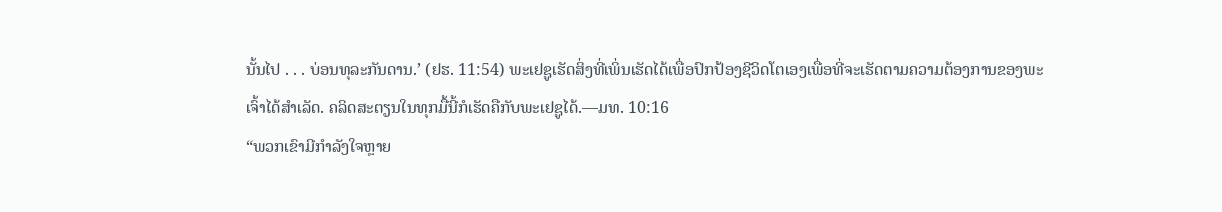ນັ້ນໄປ . . . ບ່ອນທຸລະກັນດານ.’ (ຢຮ. 11:54) ພະເຢຊູເຮັດສິ່ງທີ່ເພິ່ນເຮັດໄດ້ເພື່ອປົກປ້ອງຊີວິດໂຕເອງເພື່ອທີ່ຈະເຮັດຕາມຄວາມຕ້ອງການຂອງພະເຈົ້າໄດ້ສຳເລັດ. ຄລິດສະຕຽນໃນທຸກມື້ນີ້ກໍເຮັດຄືກັບພະເຢຊູໄດ້.—ມທ. 10:16
“ພວກເຂົາມີກຳລັງໃຈຫຼາຍ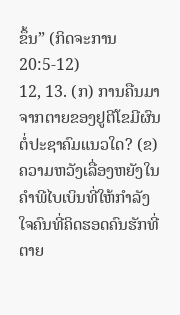ຂຶ້ນ” (ກິດຈະການ 20:5-12)
12, 13. (ກ) ການຄືນມາຈາກຕາຍຂອງຢູຕີໂຂມີຜົນຕໍ່ປະຊາຄົມແນວໃດ? (ຂ) ຄວາມຫວັງເລື່ອງຫຍັງໃນຄຳພີໄບເບິນທີ່ໃຫ້ກຳລັງໃຈຄົນທີ່ຄິດຮອດຄົນຮັກທີ່ຕາຍ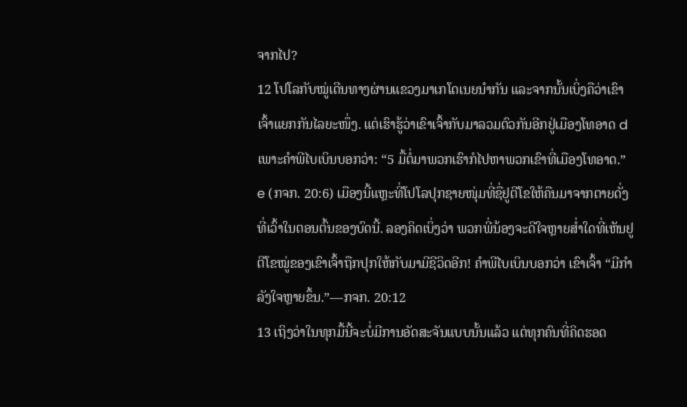ຈາກໄປ?
12 ໂປໂລກັບໝູ່ເດີນທາງຜ່ານແຂວງມາເກໂດເນຍນຳກັນ ແລະຈາກນັ້ນເບິ່ງຄືວ່າເຂົາເຈົ້າແຍກກັນໄລຍະໜຶ່ງ. ແຕ່ເຮົາຮູ້ວ່າເຂົາເຈົ້າກັບມາລວມຕົວກັນອີກຢູ່ເມືອງໂທອາດ d ເພາະຄຳພີໄບເບິນບອກວ່າ: “5 ມື້ຕໍ່ມາພວກເຮົາກໍໄປຫາພວກເຂົາທີ່ເມືອງໂທອາດ.” e (ກຈກ. 20:6) ເມືອງນີ້ແຫຼະທີ່ໂປໂລປຸກຊາຍໜຸ່ມທີ່ຊື່ຢູຕີໂຂໃຫ້ຄືນມາຈາກຕາຍດັ່ງທີ່ເວົ້າໃນຕອນຕົ້ນຂອງບົດນີ້. ລອງຄິດເບິ່ງວ່າ ພວກພີ່ນ້ອງຈະດີໃຈຫຼາຍສ່ຳໃດທີ່ເຫັນຢູຕີໂຂໝູ່ຂອງເຂົາເຈົ້າຖືກປຸກໃຫ້ກັບມາມີຊີວິດອີກ! ຄຳພີໄບເບິນບອກວ່າ ເຂົາເຈົ້າ “ມີກຳລັງໃຈຫຼາຍຂຶ້ນ.”—ກຈກ. 20:12
13 ເຖິງວ່າໃນທຸກມື້ນີ້ຈະບໍ່ມີການອັດສະຈັນແບບນັ້ນແລ້ວ ແຕ່ທຸກຄົນທີ່ຄິດຮອດ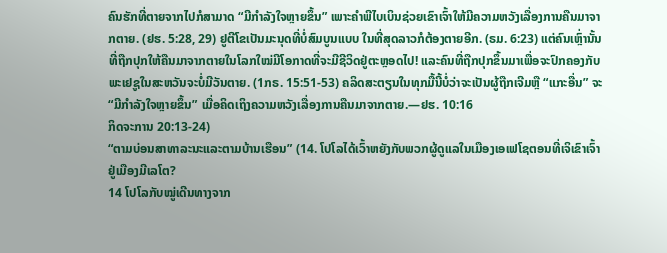ຄົນຮັກທີ່ຕາຍຈາກໄປກໍສາມາດ “ມີກຳລັງໃຈຫຼາຍຂຶ້ນ” ເພາະຄຳພີໄບເບິນຊ່ວຍເຂົາເຈົ້າໃຫ້ມີຄວາມຫວັງເລື່ອງການຄືນມາຈາກຕາຍ. (ຢຮ. 5:28, 29) ຢູຕີໂຂເປັນມະນຸດທີ່ບໍ່ສົມບູນແບບ ໃນທີ່ສຸດລາວກໍຕ້ອງຕາຍອີກ. (ຣມ. 6:23) ແຕ່ຄົນເຫຼົ່ານັ້ນທີ່ຖືກປຸກໃຫ້ຄືນມາຈາກຕາຍໃນໂລກໃໝ່ມີໂອກາດທີ່ຈະມີຊີວິດຢູ່ຕະຫຼອດໄປ! ແລະຄົນທີ່ຖືກປຸກຂຶ້ນມາເພື່ອຈະປົກຄອງກັບພະເຢຊູໃນສະຫວັນຈະບໍ່ມີວັນຕາຍ. (1ກຣ. 15:51-53) ຄລິດສະຕຽນໃນທຸກມື້ນີ້ບໍ່ວ່າຈະເປັນຜູ້ຖືກເຈີມຫຼື “ແກະອື່ນ” ຈະ “ມີກຳລັງໃຈຫຼາຍຂຶ້ນ” ເມື່ອຄິດເຖິງຄວາມຫວັງເລື່ອງການຄືນມາຈາກຕາຍ.—ຢຮ. 10:16
ກິດຈະການ 20:13-24)
“ຕາມບ່ອນສາທາລະນະແລະຕາມບ້ານເຮືອນ” (14. ໂປໂລໄດ້ເວົ້າຫຍັງກັບພວກຜູ້ດູແລໃນເມືອງເອເຟໂຊຕອນທີ່ເຈິເຂົາເຈົ້າຢູ່ເມືອງມີເລໂຕ?
14 ໂປໂລກັບໝູ່ເດີນທາງຈາກ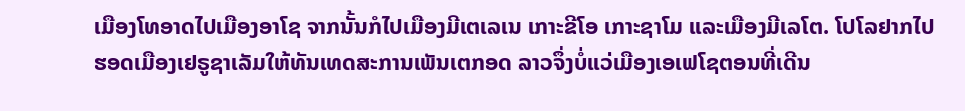ເມືອງໂທອາດໄປເມືອງອາໂຊ ຈາກນັ້ນກໍໄປເມືອງມີເຕເລເນ ເກາະຂີໂອ ເກາະຊາໂມ ແລະເມືອງມີເລໂຕ. ໂປໂລຢາກໄປຮອດເມືອງເຢຣູຊາເລັມໃຫ້ທັນເທດສະການເພັນເຕກອດ ລາວຈຶ່ງບໍ່ແວ່ເມືອງເອເຟໂຊຕອນທີ່ເດີນ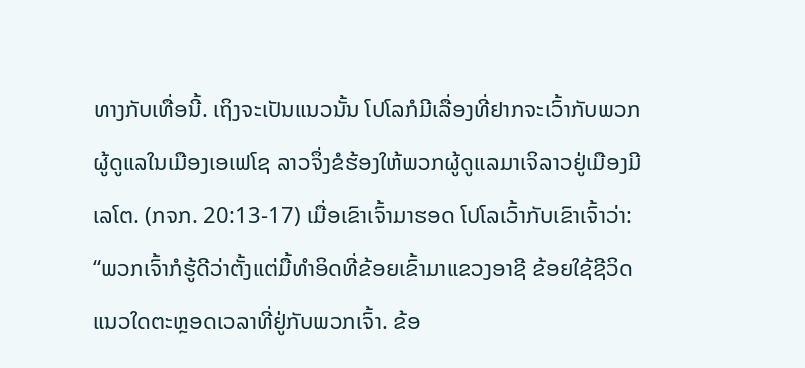ທາງກັບເທື່ອນີ້. ເຖິງຈະເປັນແນວນັ້ນ ໂປໂລກໍມີເລື່ອງທີ່ຢາກຈະເວົ້າກັບພວກຜູ້ດູແລໃນເມືອງເອເຟໂຊ ລາວຈຶ່ງຂໍຮ້ອງໃຫ້ພວກຜູ້ດູແລມາເຈິລາວຢູ່ເມືອງມີເລໂຕ. (ກຈກ. 20:13-17) ເມື່ອເຂົາເຈົ້າມາຮອດ ໂປໂລເວົ້າກັບເຂົາເຈົ້າວ່າ: “ພວກເຈົ້າກໍຮູ້ດີວ່າຕັ້ງແຕ່ມື້ທຳອິດທີ່ຂ້ອຍເຂົ້າມາແຂວງອາຊີ ຂ້ອຍໃຊ້ຊີວິດແນວໃດຕະຫຼອດເວລາທີ່ຢູ່ກັບພວກເຈົ້າ. ຂ້ອ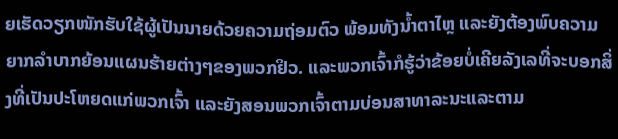ຍເຮັດວຽກໜັກຮັບໃຊ້ຜູ້ເປັນນາຍດ້ວຍຄວາມຖ່ອມຕົວ ພ້ອມທັງນ້ຳຕາໄຫຼ ແລະຍັງຕ້ອງພົບຄວາມຍາກລຳບາກຍ້ອນແຜນຮ້າຍຕ່າງໆຂອງພວກຢິວ. ແລະພວກເຈົ້າກໍຮູ້ວ່າຂ້ອຍບໍ່ເຄີຍລັງເລທີ່ຈະບອກສິ່ງທີ່ເປັນປະໂຫຍດແກ່ພວກເຈົ້າ ແລະຍັງສອນພວກເຈົ້າຕາມບ່ອນສາທາລະນະແລະຕາມ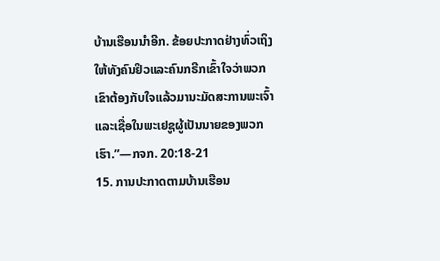ບ້ານເຮືອນນຳອີກ. ຂ້ອຍປະກາດຢ່າງທົ່ວເຖິງໃຫ້ທັງຄົນຢິວແລະຄົນກຣີກເຂົ້າໃຈວ່າພວກເຂົາຕ້ອງກັບໃຈແລ້ວມານະມັດສະການພະເຈົ້າ ແລະເຊື່ອໃນພະເຢຊູຜູ້ເປັນນາຍຂອງພວກເຮົາ.”—ກຈກ. 20:18-21
15. ການປະກາດຕາມບ້ານເຮືອນ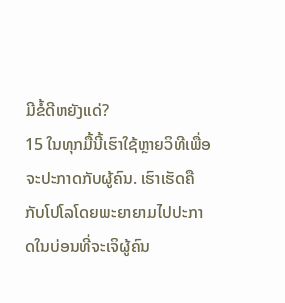ມີຂໍ້ດີຫຍັງແດ່?
15 ໃນທຸກມື້ນີ້ເຮົາໃຊ້ຫຼາຍວິທີເພື່ອຈະປະກາດກັບຜູ້ຄົນ. ເຮົາເຮັດຄືກັບໂປໂລໂດຍພະຍາຍາມໄປປະກາດໃນບ່ອນທີ່ຈະເຈິຜູ້ຄົນ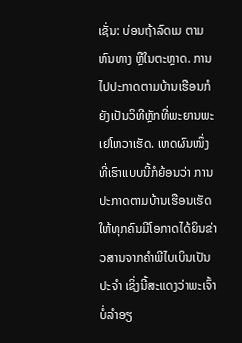ເຊັ່ນ: ບ່ອນຖ້າລົດເມ ຕາມຫົນທາງ ຫຼືໃນຕະຫຼາດ. ການໄປປະກາດຕາມບ້ານເຮືອນກໍຍັງເປັນວິທີຫຼັກທີ່ພະຍານພະເຢໂຫວາເຮັດ. ເຫດຜົນໜຶ່ງທີ່ເຮົາແບບນີ້ກໍຍ້ອນວ່າ ການປະກາດຕາມບ້ານເຮືອນເຮັດໃຫ້ທຸກຄົນມີໂອກາດໄດ້ຍິນຂ່າວສານຈາກຄຳພີໄບເບິນເປັນປະຈຳ ເຊິ່ງນີ້ສະແດງວ່າພະເຈົ້າບໍ່ລຳອຽ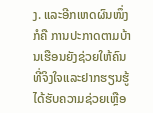ງ. ແລະອີກເຫດຜົນໜຶ່ງກໍຄື ການປະກາດຕາມບ້ານເຮືອນຍັງຊ່ວຍໃຫ້ຄົນທີ່ຈິງໃຈແລະຢາກຮຽນຮູ້ໄດ້ຮັບຄວາມຊ່ວຍເຫຼືອ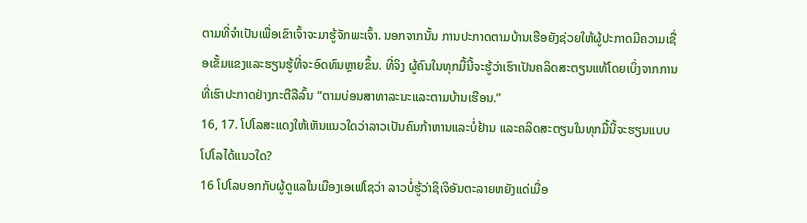ຕາມທີ່ຈຳເປັນເພື່ອເຂົາເຈົ້າຈະມາຮູ້ຈັກພະເຈົ້າ. ນອກຈາກນັ້ນ ການປະກາດຕາມບ້ານເຮືອຍັງຊ່ວຍໃຫ້ຜູ້ປະກາດມີຄວາມເຊື່ອເຂັ້ມແຂງແລະຮຽນຮູ້ທີ່ຈະອົດທົນຫຼາຍຂຶ້ນ. ທີ່ຈິງ ຜູ້ຄົນໃນທຸກມື້ນີ້ຈະຮູ້ວ່າເຮົາເປັນຄລິດສະຕຽນແທ້ໂດຍເບິ່ງຈາກການທີ່ເຮົາປະກາດຢ່າງກະຕືລືລົ້ນ “ຕາມບ່ອນສາທາລະນະແລະຕາມບ້ານເຮືອນ.”
16, 17. ໂປໂລສະແດງໃຫ້ເຫັນແນວໃດວ່າລາວເປັນຄົນກ້າຫານແລະບໍ່ຢ້ານ ແລະຄລິດສະຕຽນໃນທຸກມື້ນີ້ຈະຮຽນແບບໂປໂລໄດ້ແນວໃດ?
16 ໂປໂລບອກກັບຜູ້ດູແລໃນເມືອງເອເຟໂຊວ່າ ລາວບໍ່ຮູ້ວ່າຊິເຈິອັນຕະລາຍຫຍັງແດ່ເມື່ອ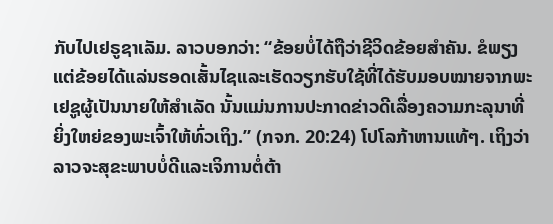ກັບໄປເຢຣູຊາເລັມ. ລາວບອກວ່າ: “ຂ້ອຍບໍ່ໄດ້ຖືວ່າຊີວິດຂ້ອຍສຳຄັນ. ຂໍພຽງແຕ່ຂ້ອຍໄດ້ແລ່ນຮອດເສັ້ນໄຊແລະເຮັດວຽກຮັບໃຊ້ທີ່ໄດ້ຮັບມອບໝາຍຈາກພະເຢຊູຜູ້ເປັນນາຍໃຫ້ສຳເລັດ ນັ້ນແມ່ນການປະກາດຂ່າວດີເລື່ອງຄວາມກະລຸນາທີ່ຍິ່ງໃຫຍ່ຂອງພະເຈົ້າໃຫ້ທົ່ວເຖິງ.” (ກຈກ. 20:24) ໂປໂລກ້າຫານແທ້ໆ. ເຖິງວ່າລາວຈະສຸຂະພາບບໍ່ດີແລະເຈິການຕໍ່ຕ້າ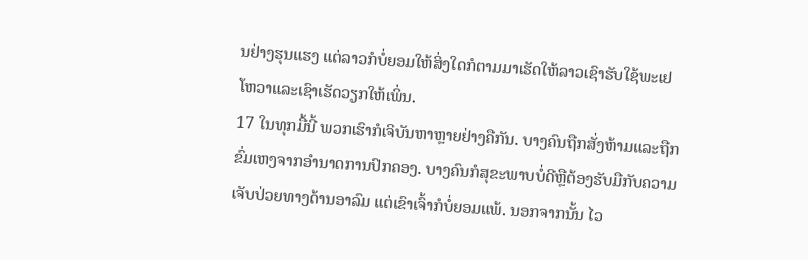ນຢ່າງຮຸນແຮງ ແຕ່ລາວກໍບໍ່ຍອມໃຫ້ສິ່ງໃດກໍຕາມມາເຮັດໃຫ້ລາວເຊົາຮັບໃຊ້ພະເຢໂຫວາແລະເຊົາເຮັດວຽກໃຫ້ເພິ່ນ.
17 ໃນທຸກມື້ນີ້ ພວກເຮົາກໍເຈິບັນຫາຫຼາຍຢ່າງຄືກັນ. ບາງຄົນຖືກສັ່ງຫ້າມແລະຖືກຂົ່ມເຫງຈາກອຳນາດການປົກຄອງ. ບາງຄົນກໍສຸຂະພາບບໍ່ດີຫຼືຕ້ອງຮັບມືກັບຄວາມເຈັບປ່ວຍທາງດ້ານອາລົມ ແຕ່ເຂົາເຈົ້າກໍບໍ່ຍອມແພ້. ນອກຈາກນັ້ນ ໄວ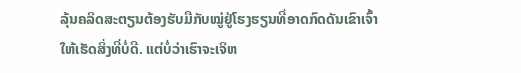ລຸ້ນຄລິດສະຕຽນຕ້ອງຮັບມືກັບໝູ່ຢູ່ໂຮງຮຽນທີ່ອາດກົດດັນເຂົາເຈົ້າໃຫ້ເຮັດສິ່ງທີ່ບໍ່ດີ. ແຕ່ບໍ່ວ່າເຮົາຈະເຈິຫ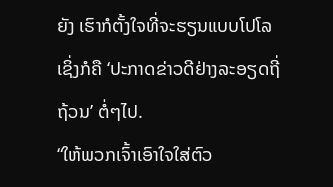ຍັງ ເຮົາກໍຕັ້ງໃຈທີ່ຈະຮຽນແບບໂປໂລເຊິ່ງກໍຄື ‘ປະກາດຂ່າວດີຢ່າງລະອຽດຖີ່ຖ້ວນ’ ຕໍ່ໆໄປ.
“ໃຫ້ພວກເຈົ້າເອົາໃຈໃສ່ຕົວ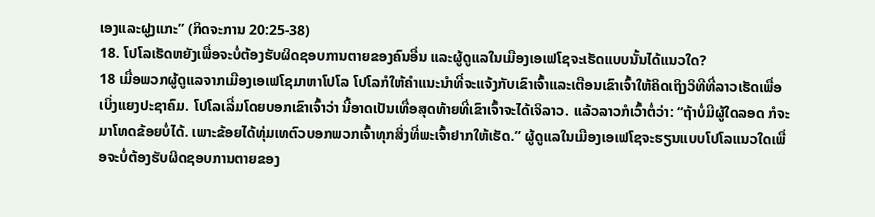ເອງແລະຝູງແກະ” (ກິດຈະການ 20:25-38)
18. ໂປໂລເຮັດຫຍັງເພື່ອຈະບໍ່ຕ້ອງຮັບຜິດຊອບການຕາຍຂອງຄົນອື່ນ ແລະຜູ້ດູແລໃນເມືອງເອເຟໂຊຈະເຮັດແບບນັ້ນໄດ້ແນວໃດ?
18 ເມື່ອພວກຜູ້ດູແລຈາກເມືອງເອເຟໂຊມາຫາໂປໂລ ໂປໂລກໍໃຫ້ຄຳແນະນຳທີ່ຈະແຈ້ງກັບເຂົາເຈົ້າແລະເຕືອນເຂົາເຈົ້າໃຫ້ຄິດເຖິງວິທີທີ່ລາວເຮັດເພື່ອເບິ່ງແຍງປະຊາຄົມ. ໂປໂລເລີ່ມໂດຍບອກເຂົາເຈົ້າວ່າ ນີ້ອາດເປັນເທື່ອສຸດທ້າຍທີ່ເຂົາເຈົ້າຈະໄດ້ເຈິລາວ. ແລ້ວລາວກໍເວົ້າຕໍ່ວ່າ: “ຖ້າບໍ່ມີຜູ້ໃດລອດ ກໍຈະມາໂທດຂ້ອຍບໍ່ໄດ້. ເພາະຂ້ອຍໄດ້ທຸ່ມເທຕົວບອກພວກເຈົ້າທຸກສິ່ງທີ່ພະເຈົ້າຢາກໃຫ້ເຮັດ.” ຜູ້ດູແລໃນເມືອງເອເຟໂຊຈະຮຽນແບບໂປໂລແນວໃດເພື່ອຈະບໍ່ຕ້ອງຮັບຜິດຊອບການຕາຍຂອງ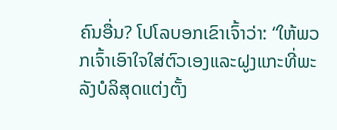ຄົນອື່ນ? ໂປໂລບອກເຂົາເຈົ້າວ່າ: “ໃຫ້ພວກເຈົ້າເອົາໃຈໃສ່ຕົວເອງແລະຝູງແກະທີ່ພະລັງບໍລິສຸດແຕ່ງຕັ້ງ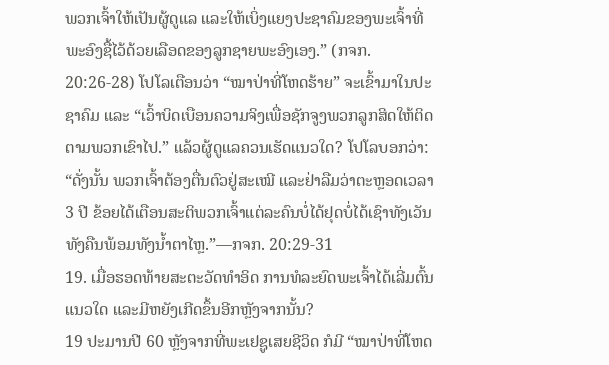ພວກເຈົ້າໃຫ້ເປັນຜູ້ດູແລ ແລະໃຫ້ເບິ່ງແຍງປະຊາຄົມຂອງພະເຈົ້າທີ່ພະອົງຊື້ໄວ້ດ້ວຍເລືອດຂອງລູກຊາຍພະອົງເອງ.” (ກຈກ. 20:26-28) ໂປໂລເຕືອນວ່າ “ໝາປ່າທີ່ໂຫດຮ້າຍ” ຈະເຂົ້າມາໃນປະຊາຄົມ ແລະ “ເວົ້າບິດເບືອນຄວາມຈິງເພື່ອຊັກຈູງພວກລູກສິດໃຫ້ຕິດຕາມພວກເຂົາໄປ.” ແລ້ວຜູ້ດູແລຄວນເຮັດແນວໃດ? ໂປໂລບອກວ່າ: “ດັ່ງນັ້ນ ພວກເຈົ້າຕ້ອງຕື່ນຕົວຢູ່ສະເໝີ ແລະຢ່າລືມວ່າຕະຫຼອດເວລາ 3 ປີ ຂ້ອຍໄດ້ເຕືອນສະຕິພວກເຈົ້າແຕ່ລະຄົນບໍ່ໄດ້ຢຸດບໍ່ໄດ້ເຊົາທັງເວັນທັງຄືນພ້ອມທັງນ້ຳຕາໄຫຼ.”—ກຈກ. 20:29-31
19. ເມື່ອຮອດທ້າຍສະຕະວັດທຳອິດ ການທໍລະຍົດພະເຈົ້າໄດ້ເລີ່ມຕົ້ນແນວໃດ ແລະມີຫຍັງເກີດຂຶ້ນອີກຫຼັງຈາກນັ້ນ?
19 ປະມານປີ 60 ຫຼັງຈາກທີ່ພະເຢຊູເສຍຊີວິດ ກໍມີ “ໝາປ່າທີ່ໂຫດ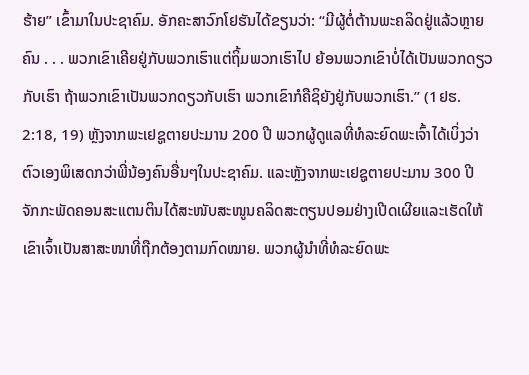ຮ້າຍ” ເຂົ້າມາໃນປະຊາຄົມ. ອັກຄະສາວົກໂຢຮັນໄດ້ຂຽນວ່າ: “ມີຜູ້ຕໍ່ຕ້ານພະຄລິດຢູ່ແລ້ວຫຼາຍຄົນ . . . ພວກເຂົາເຄີຍຢູ່ກັບພວກເຮົາແຕ່ຖິ້ມພວກເຮົາໄປ ຍ້ອນພວກເຂົາບໍ່ໄດ້ເປັນພວກດຽວກັບເຮົາ ຖ້າພວກເຂົາເປັນພວກດຽວກັບເຮົາ ພວກເຂົາກໍຄືຊິຍັງຢູ່ກັບພວກເຮົາ.” (1ຢຮ. 2:18, 19) ຫຼັງຈາກພະເຢຊູຕາຍປະມານ 200 ປີ ພວກຜູ້ດູແລທີ່ທໍລະຍົດພະເຈົ້າໄດ້ເບິ່ງວ່າຕົວເອງພິເສດກວ່າພີ່ນ້ອງຄົນອື່ນໆໃນປະຊາຄົມ. ແລະຫຼັງຈາກພະເຢຊູຕາຍປະມານ 300 ປີ ຈັກກະພັດຄອນສະແຕນຕິນໄດ້ສະໜັບສະໜູນຄລິດສະຕຽນປອມຢ່າງເປີດເຜີຍແລະເຮັດໃຫ້ເຂົາເຈົ້າເປັນສາສະໜາທີ່ຖືກຕ້ອງຕາມກົດໝາຍ. ພວກຜູ້ນຳທີ່ທໍລະຍົດພະ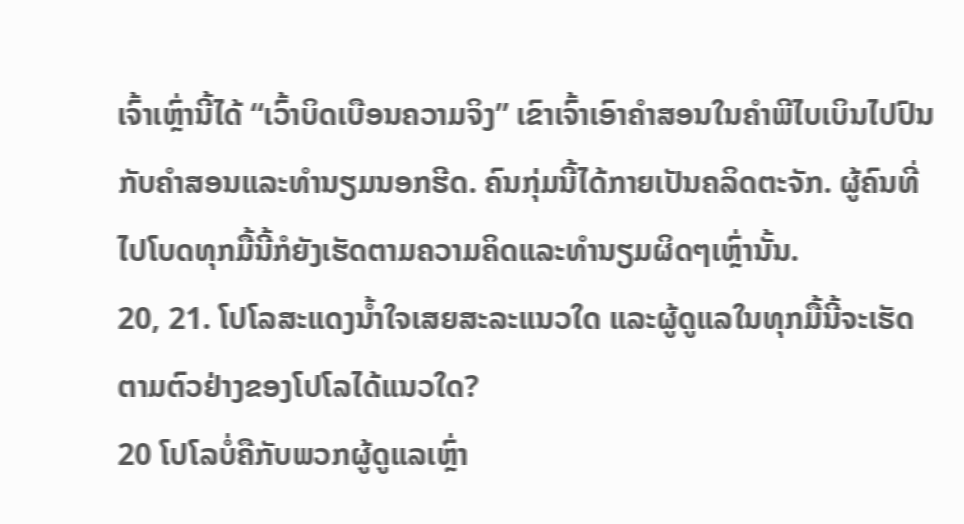ເຈົ້າເຫຼົ່ານີ້ໄດ້ “ເວົ້າບິດເບືອນຄວາມຈິງ” ເຂົາເຈົ້າເອົາຄຳສອນໃນຄຳພີໄບເບິນໄປປົນກັບຄຳສອນແລະທຳນຽມນອກຮີດ. ຄົນກຸ່ມນີ້ໄດ້ກາຍເປັນຄລິດຕະຈັກ. ຜູ້ຄົນທີ່ໄປໂບດທຸກມື້ນີ້ກໍຍັງເຮັດຕາມຄວາມຄິດແລະທຳນຽມຜິດໆເຫຼົ່ານັ້ນ.
20, 21. ໂປໂລສະແດງນ້ຳໃຈເສຍສະລະແນວໃດ ແລະຜູ້ດູແລໃນທຸກມື້ນີ້ຈະເຮັດຕາມຕົວຢ່າງຂອງໂປໂລໄດ້ແນວໃດ?
20 ໂປໂລບໍ່ຄືກັບພວກຜູ້ດູແລເຫຼົ່າ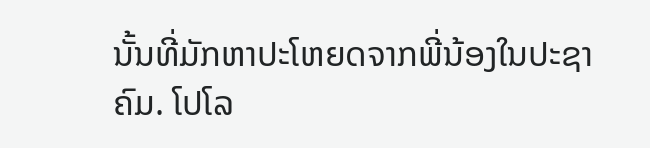ນັ້ນທີ່ມັກຫາປະໂຫຍດຈາກພີ່ນ້ອງໃນປະຊາຄົມ. ໂປໂລ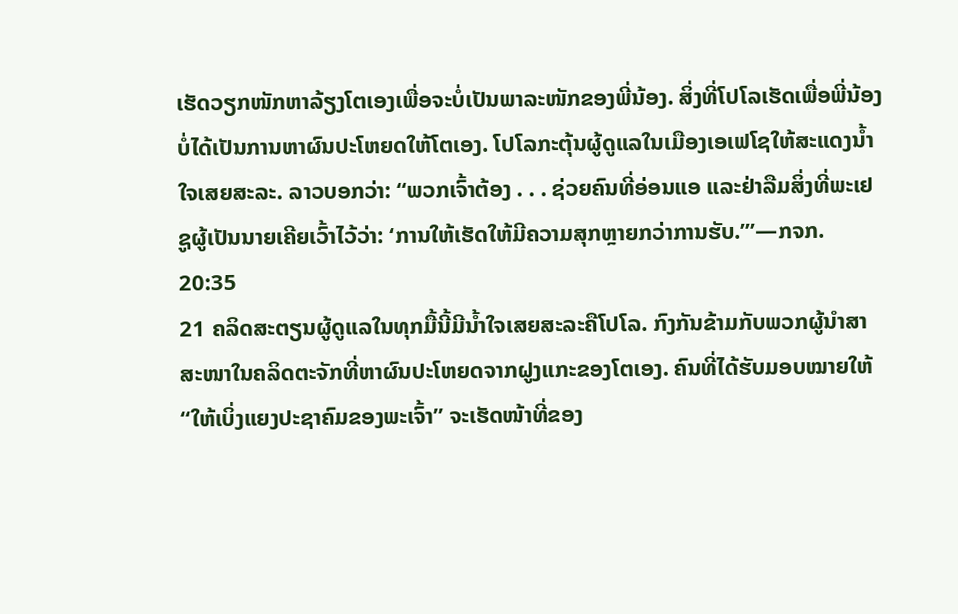ເຮັດວຽກໜັກຫາລ້ຽງໂຕເອງເພື່ອຈະບໍ່ເປັນພາລະໜັກຂອງພີ່ນ້ອງ. ສິ່ງທີ່ໂປໂລເຮັດເພື່ອພີ່ນ້ອງບໍ່ໄດ້ເປັນການຫາຜົນປະໂຫຍດໃຫ້ໂຕເອງ. ໂປໂລກະຕຸ້ນຜູ້ດູແລໃນເມືອງເອເຟໂຊໃຫ້ສະແດງນ້ຳໃຈເສຍສະລະ. ລາວບອກວ່າ: “ພວກເຈົ້າຕ້ອງ . . . ຊ່ວຍຄົນທີ່ອ່ອນແອ ແລະຢ່າລືມສິ່ງທີ່ພະເຢຊູຜູ້ເປັນນາຍເຄີຍເວົ້າໄວ້ວ່າ: ‘ການໃຫ້ເຮັດໃຫ້ມີຄວາມສຸກຫຼາຍກວ່າການຮັບ.’”—ກຈກ. 20:35
21 ຄລິດສະຕຽນຜູ້ດູແລໃນທຸກມື້ນີ້ມີນ້ຳໃຈເສຍສະລະຄືໂປໂລ. ກົງກັນຂ້າມກັບພວກຜູ້ນຳສາສະໜາໃນຄລິດຕະຈັກທີ່ຫາຜົນປະໂຫຍດຈາກຝູງແກະຂອງໂຕເອງ. ຄົນທີ່ໄດ້ຮັບມອບໝາຍໃຫ້ “ໃຫ້ເບິ່ງແຍງປະຊາຄົມຂອງພະເຈົ້າ” ຈະເຮັດໜ້າທີ່ຂອງ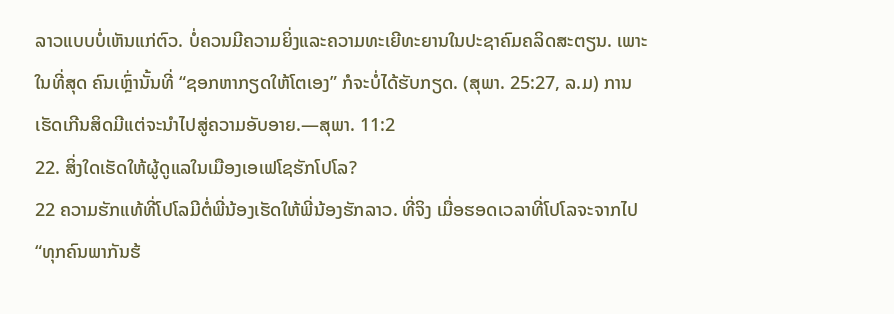ລາວແບບບໍ່ເຫັນແກ່ຕົວ. ບໍ່ຄວນມີຄວາມຍິ່ງແລະຄວາມທະເຍີທະຍານໃນປະຊາຄົມຄລິດສະຕຽນ. ເພາະໃນທີ່ສຸດ ຄົນເຫຼົ່ານັ້ນທີ່ “ຊອກຫາກຽດໃຫ້ໂຕເອງ” ກໍຈະບໍ່ໄດ້ຮັບກຽດ. (ສຸພາ. 25:27, ລ.ມ) ການເຮັດເກີນສິດມີແຕ່ຈະນຳໄປສູ່ຄວາມອັບອາຍ.—ສຸພາ. 11:2
22. ສິ່ງໃດເຮັດໃຫ້ຜູ້ດູແລໃນເມືອງເອເຟໂຊຮັກໂປໂລ?
22 ຄວາມຮັກແທ້ທີ່ໂປໂລມີຕໍ່ພີ່ນ້ອງເຮັດໃຫ້ພີ່ນ້ອງຮັກລາວ. ທີ່ຈິງ ເມື່ອຮອດເວລາທີ່ໂປໂລຈະຈາກໄປ “ທຸກຄົນພາກັນຮ້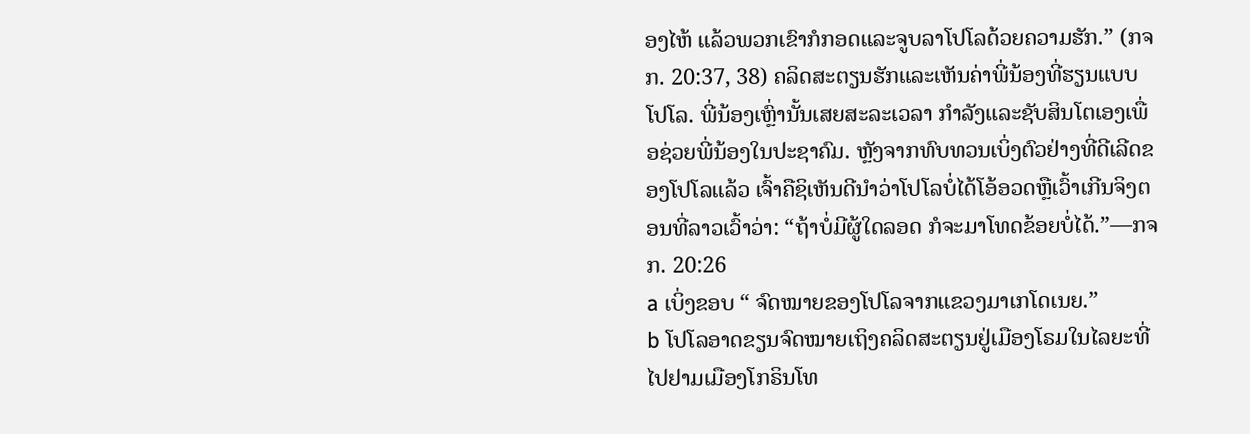ອງໄຫ້ ແລ້ວພວກເຂົາກໍກອດແລະຈູບລາໂປໂລດ້ວຍຄວາມຮັກ.” (ກຈກ. 20:37, 38) ຄລິດສະຕຽນຮັກແລະເຫັນຄ່າພີ່ນ້ອງທີ່ຮຽນແບບໂປໂລ. ພີ່ນ້ອງເຫຼົ່ານັ້ນເສຍສະລະເວລາ ກຳລັງແລະຊັບສິນໂຕເອງເພື່ອຊ່ວຍພີ່ນ້ອງໃນປະຊາຄົມ. ຫຼັງຈາກທົບທວນເບິ່ງຕົວຢ່າງທີ່ດີເລີດຂອງໂປໂລແລ້ວ ເຈົ້າຄືຊິເຫັນດີນຳວ່າໂປໂລບໍ່ໄດ້ໂອ້ອວດຫຼືເວົ້າເກີນຈິງຕອນທີ່ລາວເວົ້າວ່າ: “ຖ້າບໍ່ມີຜູ້ໃດລອດ ກໍຈະມາໂທດຂ້ອຍບໍ່ໄດ້.”—ກຈກ. 20:26
a ເບິ່ງຂອບ “ ຈົດໝາຍຂອງໂປໂລຈາກແຂວງມາເກໂດເນຍ.”
b ໂປໂລອາດຂຽນຈົດໝາຍເຖິງຄລິດສະຕຽນຢູ່ເມືອງໂຣມໃນໄລຍະທີ່ໄປຢາມເມືອງໂກຣິນໂທ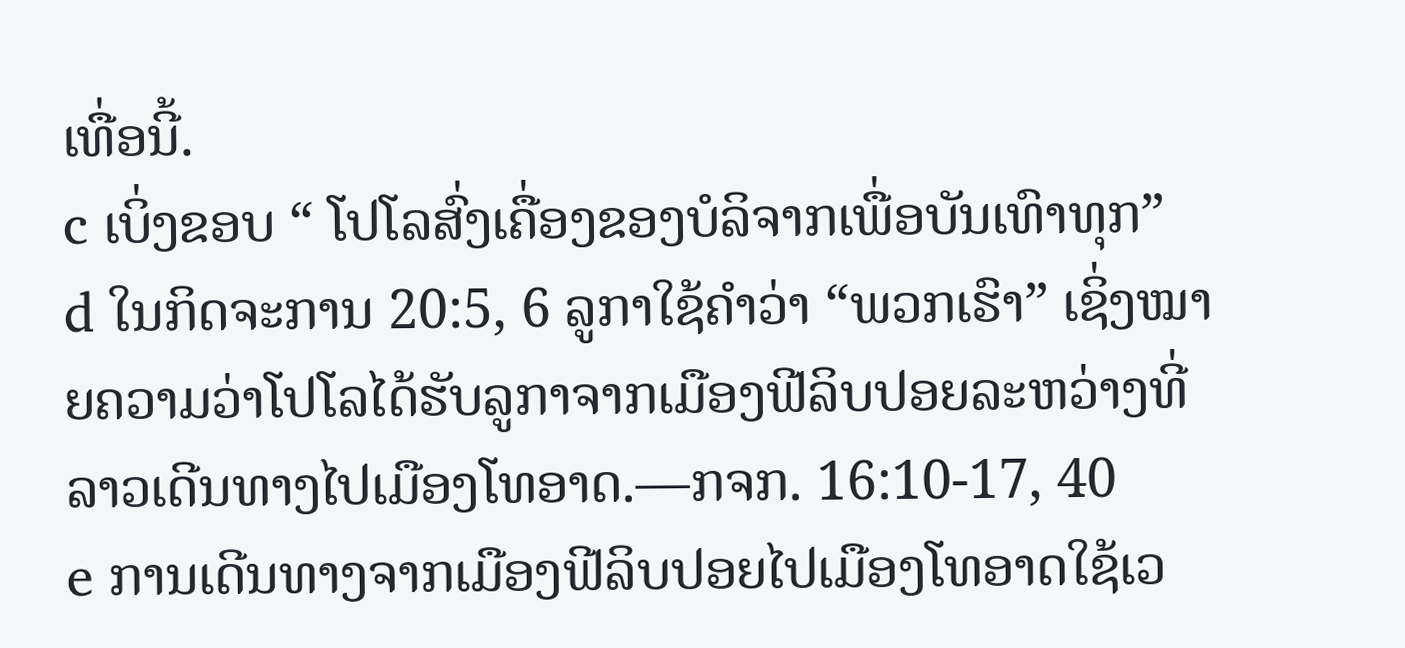ເທື່ອນີ້.
c ເບິ່ງຂອບ “ ໂປໂລສົ່ງເຄື່ອງຂອງບໍລິຈາກເພື່ອບັນເທົາທຸກ”
d ໃນກິດຈະການ 20:5, 6 ລູກາໃຊ້ຄຳວ່າ “ພວກເຮົາ” ເຊິ່ງໝາຍຄວາມວ່າໂປໂລໄດ້ຮັບລູກາຈາກເມືອງຟີລິບປອຍລະຫວ່າງທີ່ລາວເດີນທາງໄປເມືອງໂທອາດ.—ກຈກ. 16:10-17, 40
e ການເດີນທາງຈາກເມືອງຟີລິບປອຍໄປເມືອງໂທອາດໃຊ້ເວ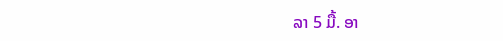ລາ 5 ມື້. ອາ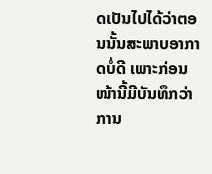ດເປັນໄປໄດ້ວ່າຕອນນັ້ນສະພາບອາກາດບໍ່ດີ ເພາະກ່ອນໜ້ານີ້ມີບັນທຶກວ່າການ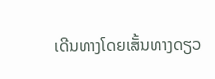ເດີນທາງໂດຍເສັ້ນທາງດຽວ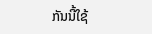ກັນນີ້ໃຊ້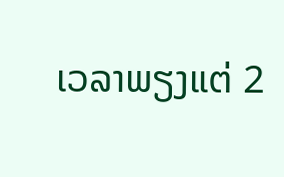ເວລາພຽງແຕ່ 2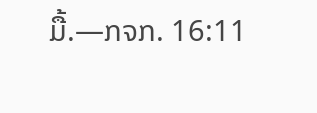ມື້.—ກຈກ. 16:11